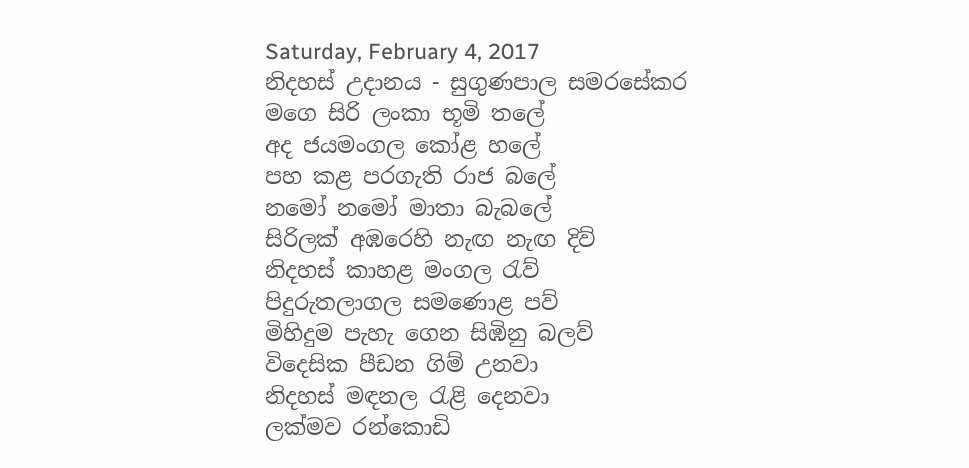Saturday, February 4, 2017
නිදහස් උදානය - සුගුණපාල සමරසේකර
මගෙ සිරි ලංකා භූමි තලේ
අද ජයමංගල කෝළ හලේ
පහ කළ පරගැති රාජ බලේ
නමෝ නමෝ මාතා බැබලේ
සිරිලක් අඹරෙහි නැඟ නැඟ දිව්
නිදහස් කාහළ මංගල රැව්
පිදුරුතලාගල සමණොළ පව්
මිහිදුම පැහැ ගෙන සිඹිනු බලව්
විදෙසික පීඩන ගිම් උනවා
නිදහස් මඳනල රැළි දෙනවා
ලක්මව රන්කොඩි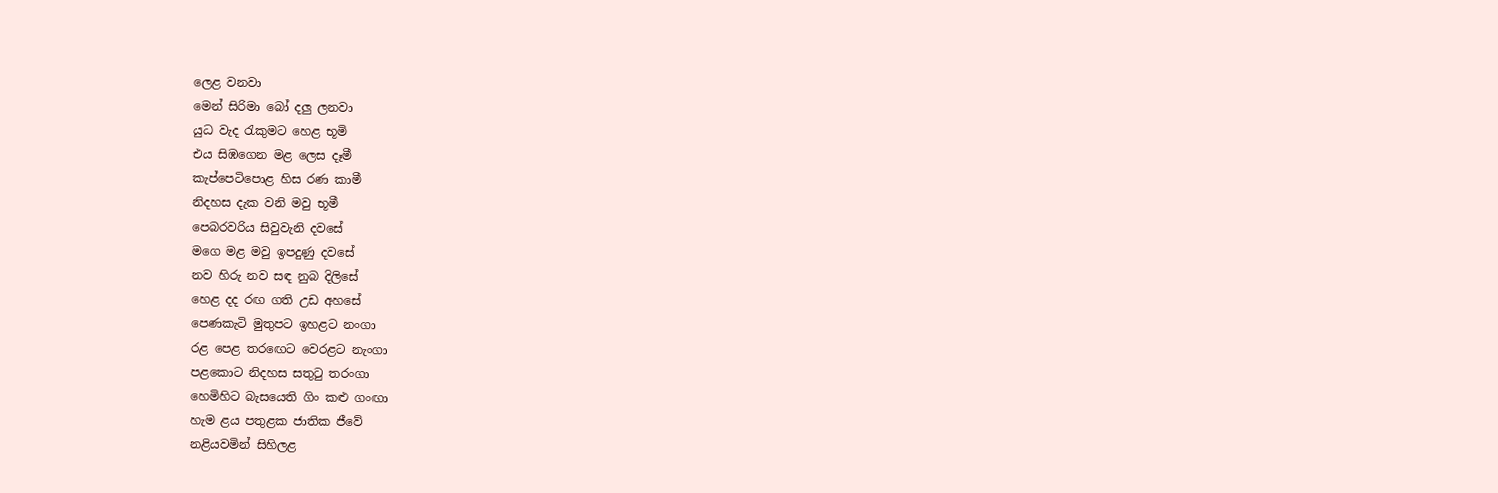ලෙළ වනවා
මෙන් සිරිමා බෝ දලු ලනවා
යුධ වැද රැකුමට හෙළ භූමි
එය සිඹගෙන මළ ලෙස දෑමී
කැප්පෙටිපොළ හිස රණ කාමී
නිදහස දැක වනි මවු භූමී
පෙබරවරිය සිවුවැනි දවසේ
මගෙ මළ මවු ඉපදුණු දවසේ
නව හිරු නව සඳ නුබ දිලිසේ
හෙළ දද රඟ ගති උඩ අහසේ
පෙණකැටි මුතුපට ඉහළට නංගා
රළ පෙළ තරඟෙට වෙරළට නැංගා
පළකොට නිදහස සතුටු තරංගා
හෙමිහිට බැසයෙති ගිං කළු ගංඟා
හැම ළය පතුළක ජාතික ජීවේ
නළියවමින් සිහිලළ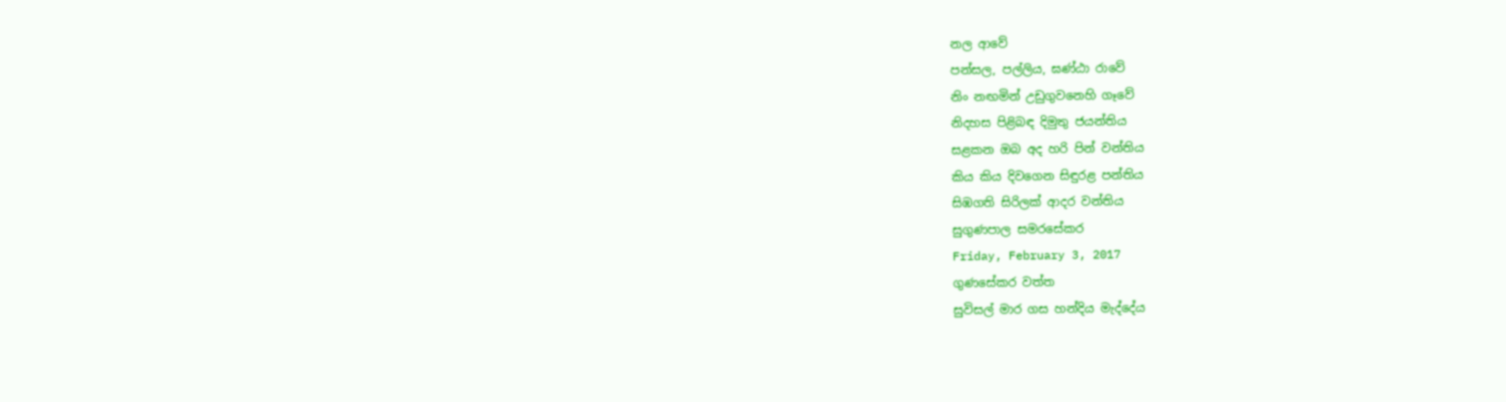නල ආවේ
පන්සල, පල්ලිය, ඝණ්ඨා රාවේ
නිං නඟමින් උඩුගුවනෙහි ගෑවේ
නිදහස පිළිබඳ දිමුතු ජයන්තිය
සළකන ඔබ අද හරි පින් වන්තිය
කිය කිය දිවගෙන සිඳුරළ පන්තිය
සිඹගති සිරිලක් ආදර වන්තිය
සුගුණපාල සමරසේකර
Friday, February 3, 2017
ගුණසේකර වත්ත
සුවිසල් මාර ගස හන්දිය මැද්දේය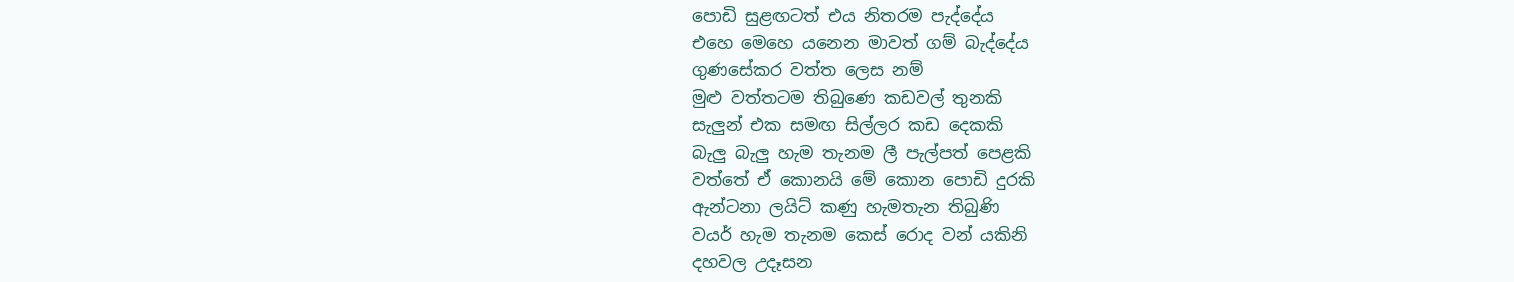පොඩි සුළඟටත් එය නිතරම පැද්දේය
එහෙ මෙහෙ යනෙන මාවත් ගම් බැද්දේය
ගුණසේකර වත්ත ලෙස නම්
මුළු වත්තටම තිබුණෙ කඩවල් තුනකි
සැලුන් එක සමඟ සිල්ලර කඩ දෙකකි
බැලු බැලු හැම තැනම ලී පැල්පත් පෙළකි
වත්තේ ඒ කොනයි මේ කොන පොඩි දුරකි
ඇන්ටනා ලයිට් කණු හැමතැන තිබුණි
වයර් හැම තැනම කෙස් රොද වන් යකිනි
දහවල උදෑසන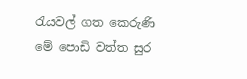රැයවල් ගත කෙරුණි
මේ පොඩි වත්ත සුර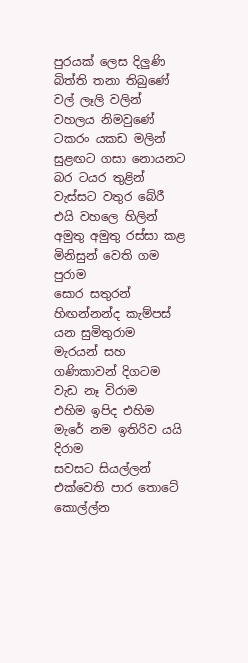පුරයක් ලෙස දිලුණි
බිත්ති තනා තිබුණේ වල් ලෑලි වලින්
වහලය නිමවුණේ ටකරං යකඩ මලින්
සුළඟට ගසා නොයනට බර ටයර තුළින්
වැස්සට වතුර බේරී එයි වහලෙ හිලින්
අමුතු අමුතු රස්සා කළ මිනිසුන් වෙති ගම පුරාම
සොර සතුරන් හිඟන්නන්ද කැම්පස් යන සුමිතුරාම
මැරයන් සහ ගණිකාවන් දිගටම වැඩ නෑ විරාම
එහිම ඉපිද එහිම මැරේ නම ඉතිරිව යයි දිරාම
සවසට සියල්ලන් එක්වෙති පාර තොටේ
කොල්ල්න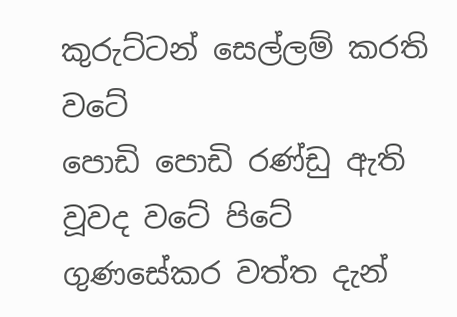කුරුට්ටන් සෙල්ලම් කරති වටේ
පොඩි පොඩි රණ්ඩු ඇති වූවද වටේ පිටේ
ගුණසේකර වත්ත දැන්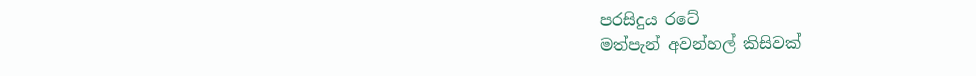පරසිදුය රටේ
මත්පැන් අවන්හල් කිසිවක්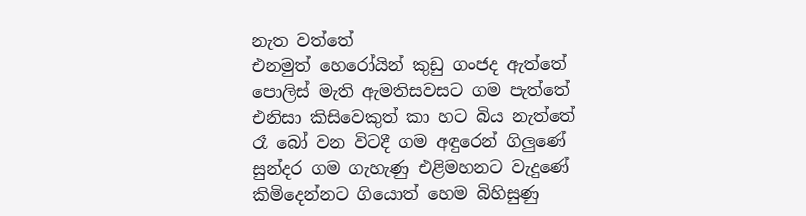නැත වත්තේ
එනමුත් හෙරෝයින් කුඩු ගංජද ඇත්තේ
පොලිස් මැති ඇමතිසවසට ගම පැත්තේ
එනිසා කිසිවෙකුත් කා හට බිය නැත්තේ
රෑ බෝ වන විටදී ගම අඳුරෙන් ගිලුණේ
සුන්දර ගම ගැහැණු එළිමහනට වැදුණේ
කිමිදෙන්නට ගියොත් හෙම බිහිසුණු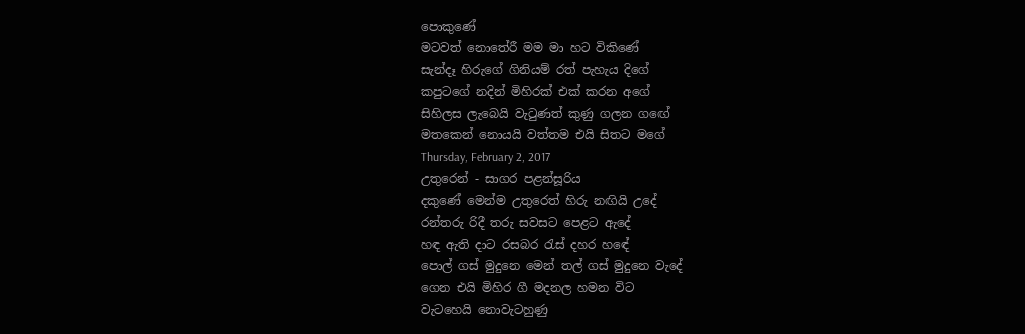පොකුණේ
මටවත් නොතේරී මම මා හට විකිණේ
සැන්දෑ හිරුගේ ගිනියම් රත් පැහැය දිගේ
කපුටගේ නදින් මිහිරක් එක් කරන අගේ
සිහිලස ලැබෙයි වැටුණත් කුණු ගලන ගඟේ
මතකෙන් නොයයි වත්තම එයි සිතට මගේ
Thursday, February 2, 2017
උතුරෙන් - සාගර පළන්සූරිය
දකුණේ මෙන්ම උතුරෙත් හිරු නඟියි උදේ
රන්තරු රිදී තරු සවසට පෙළට ඇදේ
හඳ ඇති දාට රසබර රැස් දහර හඳේ
පොල් ගස් මුදුනෙ මෙන් තල් ගස් මුදුනෙ වැදේ
ගෙන එයි මිහිර ගී මදනල හමන විට
වැටහෙයි නොවැටහුණු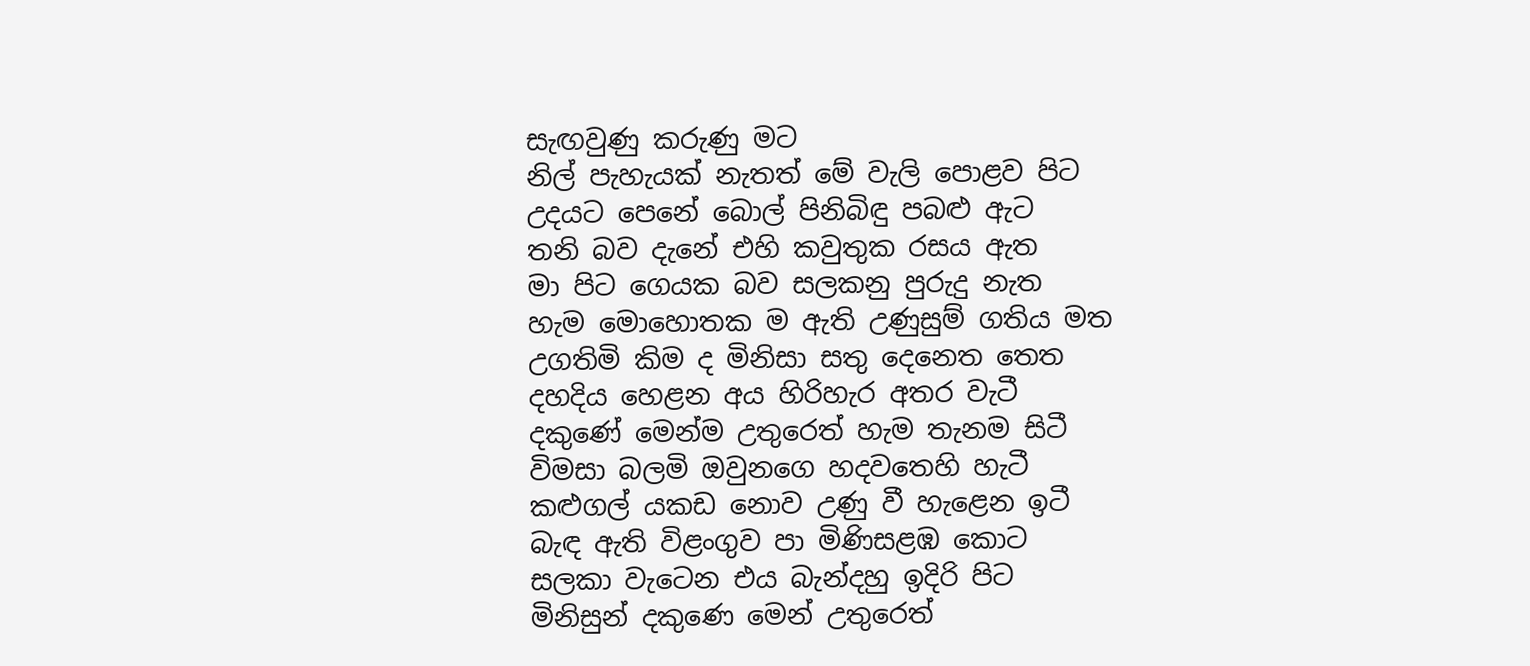සැඟවුණු කරුණු මට
නිල් පැහැයක් නැතත් මේ වැලි පොළව පිට
උදයට පෙනේ බොල් පිනිබිඳු පබළු ඇට
තනි බව දැනේ එහි කවුතුක රසය ඇත
මා පිට ගෙයක බව සලකනු පුරුදු නැත
හැම මොහොතක ම ඇති උණුසුම් ගතිය මත
උගතිමි කිම ද මිනිසා සතු දෙනෙත තෙත
දහදිය හෙළන අය හිරිහැර අතර වැටී
දකුණේ මෙන්ම උතුරෙත් හැම තැනම සිටී
විමසා බලමි ඔවුනගෙ හදවතෙහි හැටී
කළුගල් යකඩ නොව උණු වී හැළෙන ඉටී
බැඳ ඇති විළංගුව පා මිණිසළඹ කොට
සලකා වැටෙන එය බැන්දහු ඉදිරි පිට
මිනිසුන් දකුණෙ මෙන් උතුරෙත්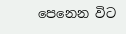පෙනෙන විට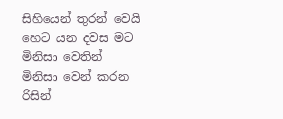සිහියෙන් තුරන් වෙයි හෙට යන දවස මට
මිනිසා වෙතින් මිනිසා වෙන් කරන රිසින්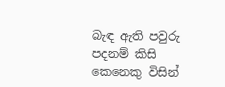බැඳ ඇති පවුරු පදනම් කිසි කෙනෙකු විසින්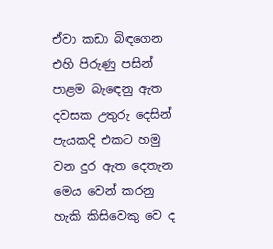ඒවා කඩා බිඳගෙන එහි පිරුණු පසින්
පාළම බැඳෙනු ඇත දවසක උතුරු දෙසින්
පැයකදි එකට හමු වන දුර ඇත දෙතැන
මෙය වෙන් කරනු හැකි කිසිවෙකු වෙ ද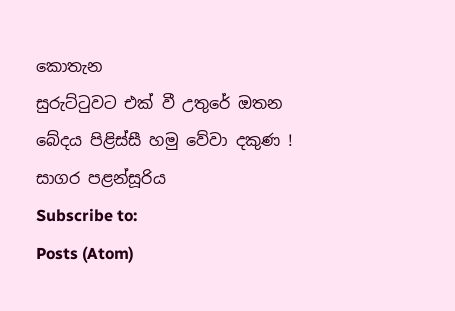කොතැන
සුරුට්ටුවට එක් වී උතුරේ ඔතන
බේදය පිළිස්සී හමු වේවා දකුණ !
සාගර පළන්සූරිය
Subscribe to:
Posts (Atom)